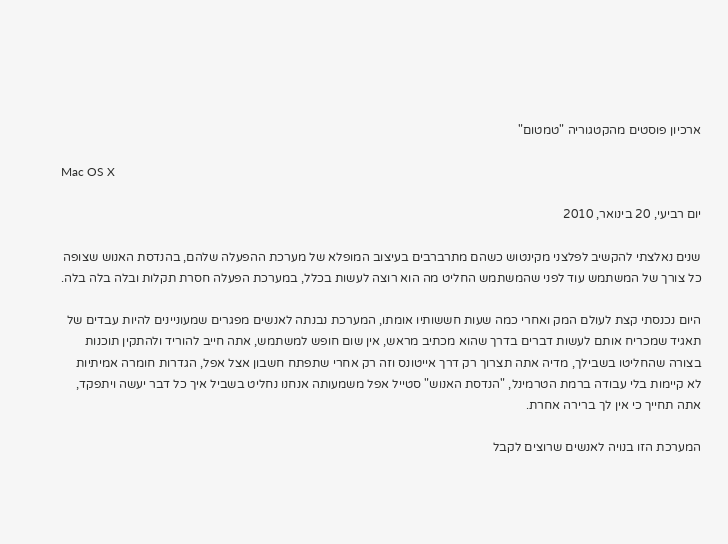ארכיון פוסטים מהקטגוריה "טמטום"

Mac OS X

יום רביעי, 20 בינואר, 2010

שנים נאלצתי להקשיב לפלצני מקינטוש כשהם מתרברבים בעיצוב המופלא של מערכת ההפעלה שלהם, בהנדסת האנוש שצופה כל צורך של המשתמש עוד לפני שהמשתמש החליט מה הוא רוצה לעשות בכלל, במערכת הפעלה חסרת תקלות ובלה בלה בלה.

היום נכנסתי קצת לעולם המק ואחרי כמה שעות חששותיו אומתו, המערכת נבנתה לאנשים מפגרים שמעוניינים להיות עבדים של תאגיד שמכריח אותם לעשות דברים בדרך שהוא מכתיב מראש, אין שום חופש למשתמש, אתה חייב להוריד ולהתקין תוכנות בצורה שהחליטו בשבילך, מדיה אתה תצרוך רק דרך אייטונס וזה רק אחרי שתפתח חשבון אצל אפל, הגדרות חומרה אמיתיות לא קיימות בלי עבודה ברמת הטרמינל, "הנדסת האנוש" סטייל אפל משמעותה אנחנו נחליט בשביל איך כל דבר יעשה ויתפקד, אתה תחייך כי אין לך ברירה אחרת.

המערכת הזו בנויה לאנשים שרוצים לקבל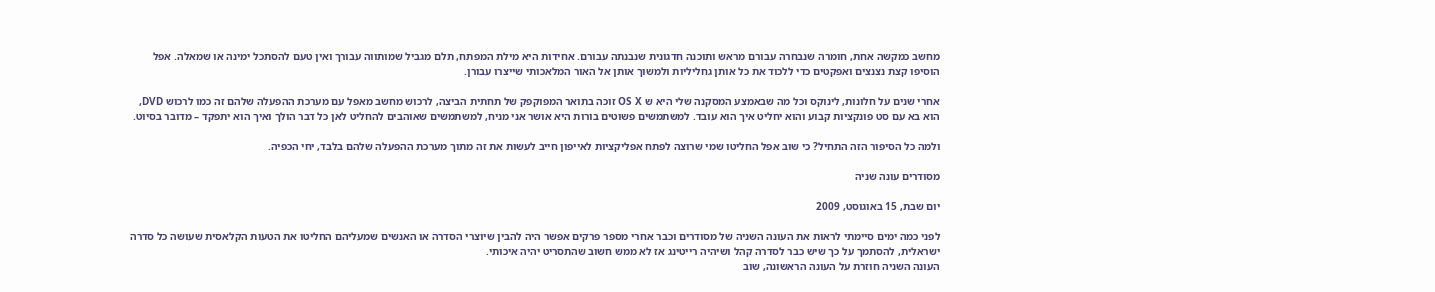מחשב כמקשה אחת, חומרה שנבחרה עבורם מראש ותוכנה חדגונית שנבנתה עבורם. אחידות היא מילת המפתח, תלם מגביל שמותווה עבורך ואין טעם להסתכל ימינה או שמאלה. אפל הוסיפו קצת נצנצים ואפקטים כדי ללכוד את כל אותן גחליליות ולמשוך אותן אל האור המלאכותי שייצרו עבורן.

אחרי שנים על חלונות, לינוקס וכל מה שבאמצע המסקנה שלי היא ש OS X זוכה בתואר המפוקפק של תחתית הביצה, לרכוש מחשב מאפל עם מערכת ההפעלה שלהם זה כמו לרכוש DVD, הוא בא עם סט פונקציות קבוע והוא יחליט איך הוא עובד. למשתמשים פשוטים בורות היא אושר אני מניח, למשתמשים שאוהבים להחליט לאן כל דבר הולך ואיך הוא יתפקד – מדובר בסיוט.

ולמה כל הסיפור הזה התחיל? כי שוב אפל החליטו שמי שרוצה לפתח אפליקציות לאייפון חייב לעשות את זה מתוך מערכת ההפעלה שלהם בלבד, יחי הכפיה.

מסודרים עונה שניה

יום שבת, 15 באוגוסט, 2009

לפני כמה ימים סיימתי לראות את העונה השניה של מסודרים וכבר אחרי מספר פרקים אפשר היה להבין שיוצרי הסדרה או האנשים שמעליהם החליטו את הטעות הקלאסית שעושה כל סדרה ישראלית, להסתמך על כך שיש כבר לסדרה קהל ושיהיה רייטינג אז לא ממש חשוב שהתסריט יהיה איכותי.
העונה השניה חוזרת על העונה הראשונה, שוב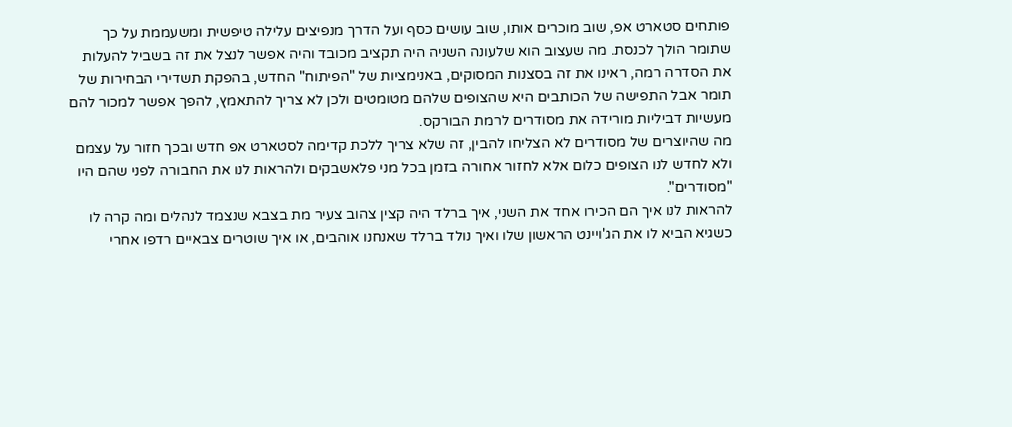פותחים סטארט אפ, שוב מוכרים אותו, שוב עושים כסף ועל הדרך מנפיצים עלילה טיפשית ומשעממת על כך שתומר הולך לכנסת. מה שעצוב הוא שלעונה השניה היה תקציב מכובד והיה אפשר לנצל את זה בשביל להעלות את הסדרה רמה, ראינו את זה בסצנות המסוקים, באנימציות של "הפיתוח" החדש, בהפקת תשדירי הבחירות של תומר אבל התפישה של הכותבים היא שהצופים שלהם מטומטים ולכן לא צריך להתאמץ, להפך אפשר למכור להם מעשיות דביליות מורידה את מסודרים לרמת הבורקס.
מה שהיוצרים של מסודרים לא הצליחו להבין, זה שלא צריך ללכת קדימה לסטארט אפ חדש ובכך חזור על עצמם ולא לחדש לנו הצופים כלום אלא לחזור אחורה בזמן בכל מני פלאשבקים ולהראות לנו את החבורה לפני שהם היו "מסודרים".
להראות לנו איך הם הכירו אחד את השני, איך ברלד היה קצין צהוב צעיר מת בצבא שנצמד לנהלים ומה קרה לו כשגיא הביא לו את הג'ויינט הראשון שלו ואיך נולד ברלד שאנחנו אוהבים, או איך שוטרים צבאיים רדפו אחרי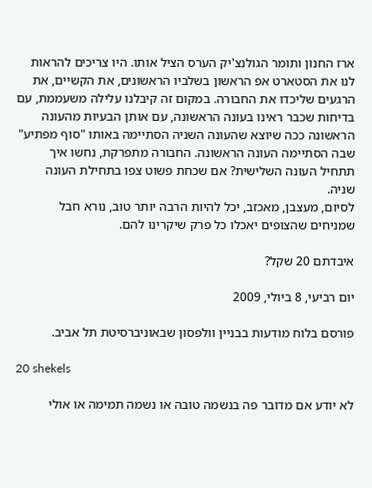ארז החנון ותומר הגולנצ'יק הערס הציל אותו. היו צריכים להראות לנו את הסטארט אפ הראשון בשלביו הראשונים, את הקשיים, את הרגעים שליכדו את החבורה. במקום זה קיבלנו עלילה משעממת, עם בדיחות שכבר ראינו בעונה הראשונה, עם אותן הבעיות מהעונה הראשונה ככה שיוצא שהעונה השניה הסתיימה באותו "סוף מפתיע" שבה הסתיימה העונה הראשונה. החבורה מתפרקת, נחשו איך תתחיל העונה השלישית? אם שכחת פשוט צפו בתחילת העונה שניה.
לסיום, מעצבן, מאכזב, יכל להיות הרבה יותר טוב, נורא חבל שמניחים שהצופים יאכלו כל פרק שיקרינו להם.

איבדתם 20 שקל?

יום רביעי, 8 ביולי, 2009

פורסם בלוח מודעות בבניין וולפסון שבאוניברסיטת תל אביב.

20 shekels

לא יודע אם מדובר פה בנשמה טובה או נשמה תמימה או אולי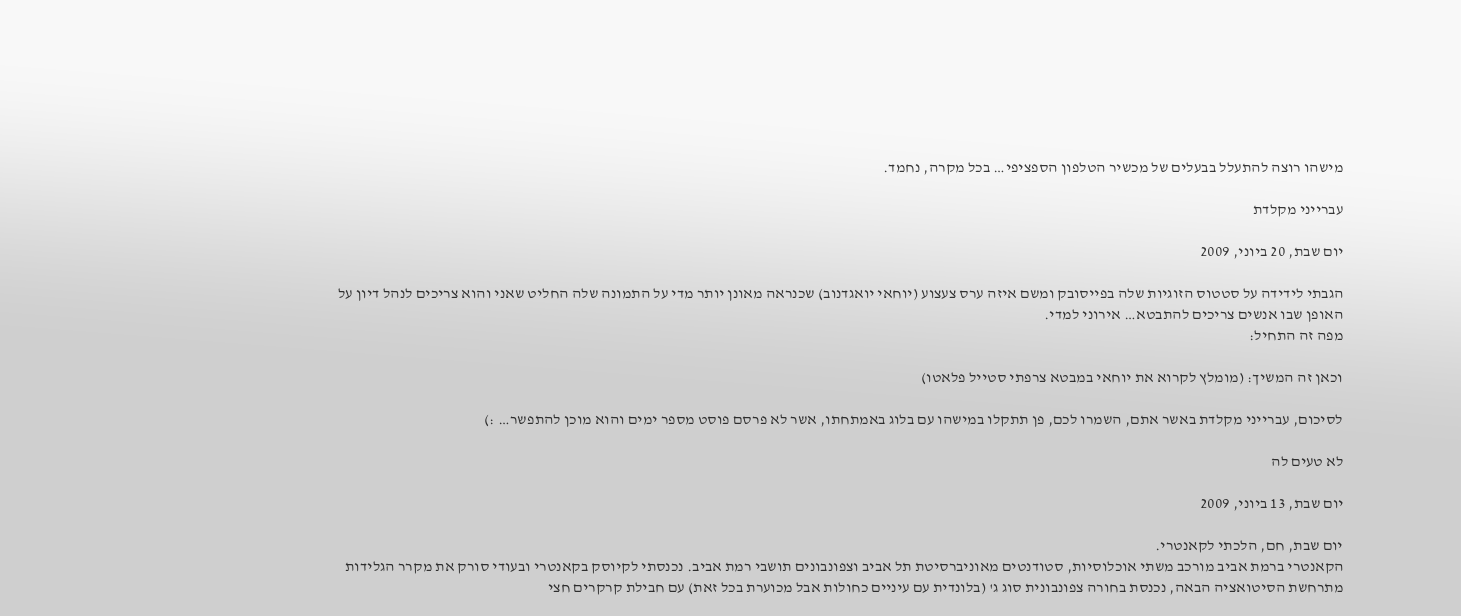מישהו רוצה להתעלל בבעלים של מכשיר הטלפון הספציפי… בכל מקרה, נחמד.

עברייני מקלדת

יום שבת, 20 ביוני, 2009

הגבתי לידידה על סטטוס הזוגיות שלה בפייסובק ומשם איזה ערס צעצוע (יוחאי יואגדנוב) שכנראה מאונן יותר מדי על התמונה שלה החליט שאני והוא צריכים לנהל דיון על האופן שבו אנשים צריכים להתבטא… אירוני למדי.
מפה זה התחיל:

וכאן זה המשיך: (מומלץ לקרוא את יוחאי במבטא צרפתי סטייל פלאטו)

לסיכום, עברייני מקלדת באשר אתם, השמרו לכם, פן תתקלו במישהו עם בלוג באמתחתו, אשר לא פרסם פוסט מספר ימים והוא מוכן להתפשר… :)

לא טעים לה

יום שבת, 13 ביוני, 2009

יום שבת, חם, הלכתי לקאנטרי.
הקאנטרי ברמת אביב מורכב משתי אוכלוסיות, סטודנטים מאוניברסיטת תל אביב וצפונבונים תושבי רמת אביב. נכנסתי לקיוסק בקאנטרי ובעודי סורק את מקרר הגלידות מתרחשת הסיטואציה הבאה, נכנסת בחורה צפונבונית סוג ג' (בלונדית עם עיניים כחולות אבל מכוערת בכל זאת) עם חבילת קרקרים חצי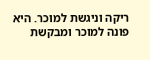ריקה וניגשת למוכר. היא פונה למוכר ומבקשת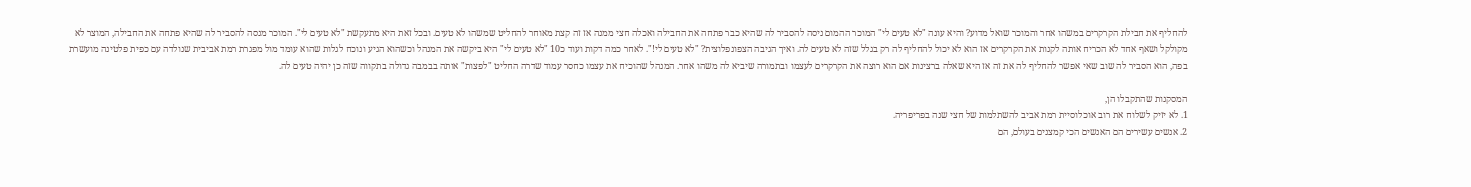להחליף את חבילת הקרקרים במשהו אחר והמוכר שואל מדוע? והיא עונה "לא טעים לי" המוכר ההמום ניסה להסביר לה שהיא כבר פתחה את החבילה ואכלה חצי ממנה אז זה קצת מאוחר להחליט שמשהו לא טעים. ובכל זאת היא מתעקשת "לא טעים לי". המוכר מנסה להסביר לה שהיא פתחה את החבילה, המוצר לא מקולקל ושאף אחד לא הכריח אותה לקנות את הקרקרים אז הוא לא יכול להחליף לה רק בגלל שזה לא טעים לה. ואיך הגיבה הצפונפלוצית? "לא טעים לי!". לאחר כמה דקות ועוד כ10 "לא טעים לי" היא ביקשה את המנהל וכשהוא הגיע ונוכח לגלות שהוא עומד מול מפגרת רמת אביבית שנולדה עם כפית פלטינה מועשרת בפה, הוא הסביר לה שוב שאי אפשר להחליף לה את זה אז היא שאלה ברצינות אם הוא רוצה את הקרקרים לעצמו ובתמורה שיביא לה משהו אחר. המנהל שהוכיח את עצמו כחסר עמוד שדרה החליט "לפצות" אותה בבמבה גדולה בתקווה שזה כן יהיה טעים לה.

המסקנות שהתקבלו הן,
1. לא יזיק לשלוח את רוב אוכלוסיית רמת אביב להשתלמות של חצי שנה בפריפריה.
2. אנשים עשירים הם האנשים הכי קמצנים בעולם, הם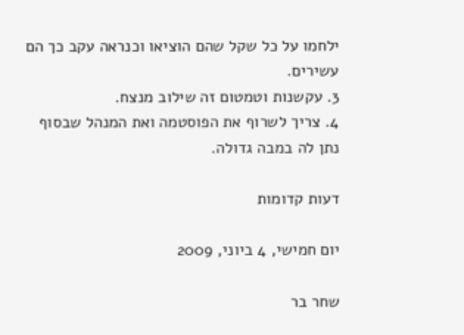ילחמו על כל שקל שהם הוציאו וכנראה עקב כך הם עשירים.
3. עקשנות וטמטום זה שילוב מנצח.
4. צריך לשרוף את הפוסטמה ואת המנהל שבסוף נתן לה במבה גדולה.

דעות קדומות

יום חמישי, 4 ביוני, 2009

שחר בר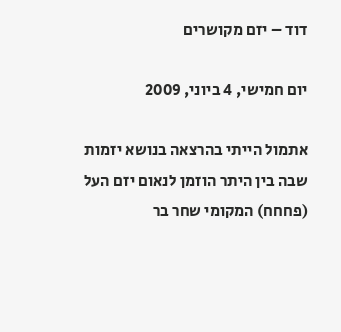דוד – יזם מקושרים

יום חמישי, 4 ביוני, 2009

אתמול הייתי בהרצאה בנושא יזמות שבה בין היתר הוזמן לנאום יזם העל (פחחח) המקומי שחר בר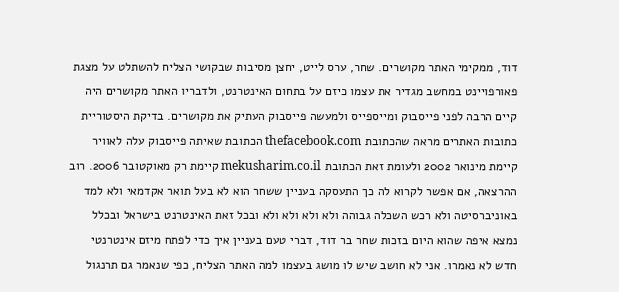דוד, ממקימי האתר מקושרים. שחר, ערס לייט, יחצן מסיבות שבקושי הצליח להשתלט על מצגת פאורפויינט במחשב מגדיר את עצמו כיזם על בתחום האינטרנט, ולדבריו האתר מקושרים היה קיים הרבה לפני פייסבוק ומייספייס ולמעשה פייסבוק העתיק את מקושרים. בדיקת היסטוריית כתובות האתרים מראה שהכתובת thefacebook.com הכתובת שאיתה פייסבוק עלה לאוויר קיימת מינואר 2002 ולעומת זאת הכתובת mekusharim.co.il קיימת רק מאוקטובר 2006. רוב ההרצאה, אם אפשר לקרוא לה כך התעסקה בעניין ששחר הוא לא בעל תואר אקדמאי ולא למד באוניברסיטה ולא רכש השכלה גבוהה ולא ולא ולא ולא ובכל זאת האינטרנט בישראל ובכלל נמצא איפה שהוא היום בזכות שחר בר דוד, דברי טעם בעניין איך כדי לפתח מיזם אינטרנטי חדש לא נאמרו. אני לא חושב שיש לו מושג בעצמו למה האתר הצליח, כפי שנאמר גם תרנגול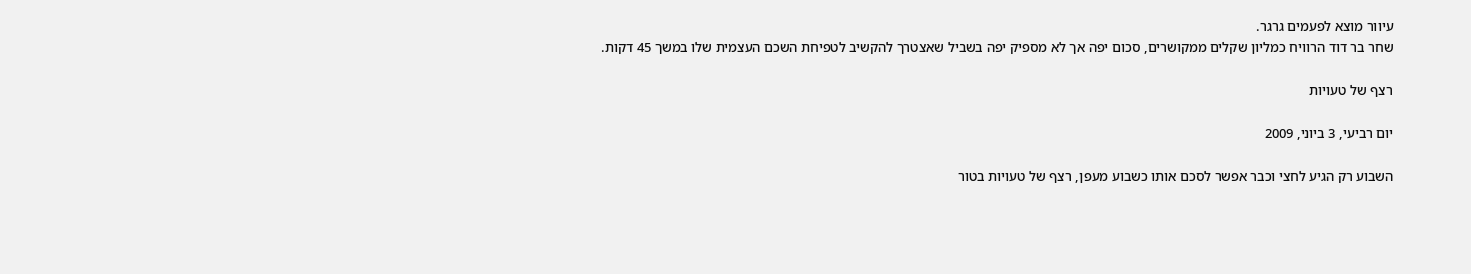עיוור מוצא לפעמים גרגר.
שחר בר דוד הרוויח כמליון שקלים ממקושרים, סכום יפה אך לא מספיק יפה בשביל שאצטרך להקשיב לטפיחת השכם העצמית שלו במשך 45 דקות.

רצף של טעויות

יום רביעי, 3 ביוני, 2009

השבוע רק הגיע לחצי וכבר אפשר לסכם אותו כשבוע מעפן, רצף של טעויות בטור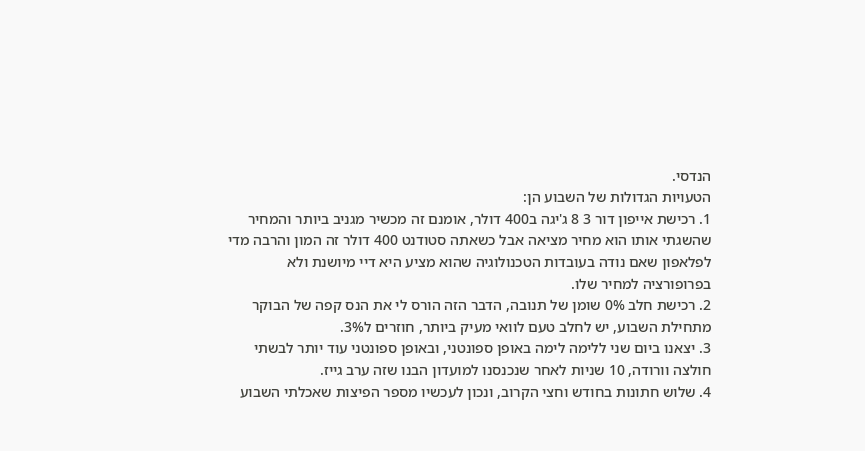הנדסי.
הטעויות הגדולות של השבוע הן:
1. רכישת אייפון דור 3 8 ג'יגה ב400 דולר, אומנם זה מכשיר מגניב ביותר והמחיר שהשגתי אותו הוא מחיר מציאה אבל כשאתה סטודנט 400 דולר זה המון והרבה מדי לפלאפון שאם נודה בעובדות הטכנולוגיה שהוא מציע היא דיי מיושנת ולא בפרופורציה למחיר שלו.
2. רכישת חלב 0% שומן של תנובה, הדבר הזה הורס לי את הנס קפה של הבוקר מתחילת השבוע, יש לחלב טעם לוואי מעיק ביותר, חוזרים ל3%.
3. יצאנו ביום שני ללימה לימה באופן ספונטני, ובאופן ספונטני עוד יותר לבשתי חולצה וורודה, 10 שניות לאחר שנכנסנו למועדון הבנו שזה ערב גייז.
4. שלוש חתונות בחודש וחצי הקרוב, ונכון לעכשיו מספר הפיצות שאכלתי השבוע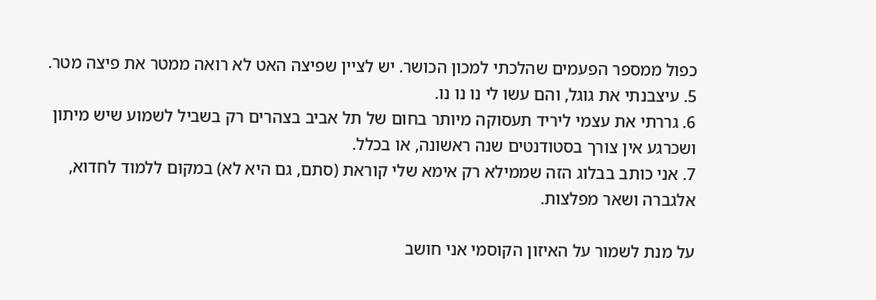כפול ממספר הפעמים שהלכתי למכון הכושר. יש לציין שפיצה האט לא רואה ממטר את פיצה מטר.
5. עיצבנתי את גוגל, והם עשו לי נו נו נו.
6. גררתי את עצמי ליריד תעסוקה מיותר בחום של תל אביב בצהרים רק בשביל לשמוע שיש מיתון ושכרגע אין צורך בסטודנטים שנה ראשונה, או בכלל.
7. אני כותב בבלוג הזה שממילא רק אימא שלי קוראת (סתם, גם היא לא) במקום ללמוד לחדוא, אלגברה ושאר מפלצות.

על מנת לשמור על האיזון הקוסמי אני חושב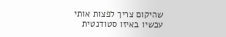שהיקום צריך לפצות אותי עכשיו באיזו סטודנטית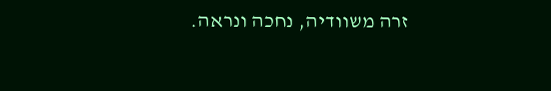זרה משוודיה, נחכה ונראה.